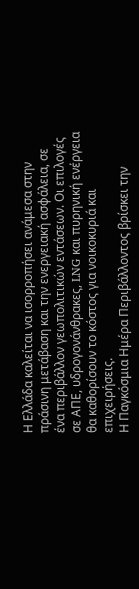Η Ελλάδα καλείται να ισορροπήσει ανάμεσα στην πράσινη μετάβαση και την ενεργειακή ασφάλεια, σε ένα περιβάλλον γεωπολιτικών εντάσεων. Οι επιλογές σε ΑΠΕ, υδρογονάνθρακες, LNG και πυρηνική ενέργεια θα καθορίσουν το κόστος για νοικοκυριά και επιχειρήσεις.
Η Παγκόσμια Ημέρα Περιβάλλοντος βρίσκει την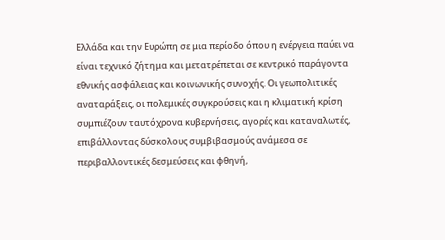Ελλάδα και την Ευρώπη σε μια περίοδο όπου η ενέργεια παύει να είναι τεχνικό ζήτημα και μετατρέπεται σε κεντρικό παράγοντα εθνικής ασφάλειας και κοινωνικής συνοχής. Οι γεωπολιτικές αναταράξεις, οι πολεμικές συγκρούσεις και η κλιματική κρίση συμπιέζουν ταυτόχρονα κυβερνήσεις, αγορές και καταναλωτές, επιβάλλοντας δύσκολους συμβιβασμούς ανάμεσα σε περιβαλλοντικές δεσμεύσεις και φθηνή,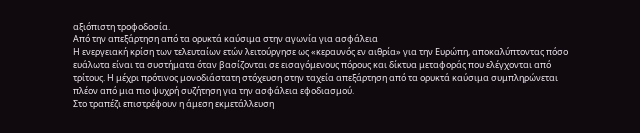αξιόπιστη τροφοδοσία.
Από την απεξάρτηση από τα ορυκτά καύσιμα στην αγωνία για ασφάλεια
Η ενεργειακή κρίση των τελευταίων ετών λειτούργησε ως «κεραυνός εν αιθρία» για την Ευρώπη, αποκαλύπτοντας πόσο ευάλωτα είναι τα συστήματα όταν βασίζονται σε εισαγόμενους πόρους και δίκτυα μεταφοράς που ελέγχονται από τρίτους. Η μέχρι πρότινος μονοδιάστατη στόχευση στην ταχεία απεξάρτηση από τα ορυκτά καύσιμα συμπληρώνεται πλέον από μια πιο ψυχρή συζήτηση για την ασφάλεια εφοδιασμού.
Στο τραπέζι επιστρέφουν η άμεση εκμετάλλευση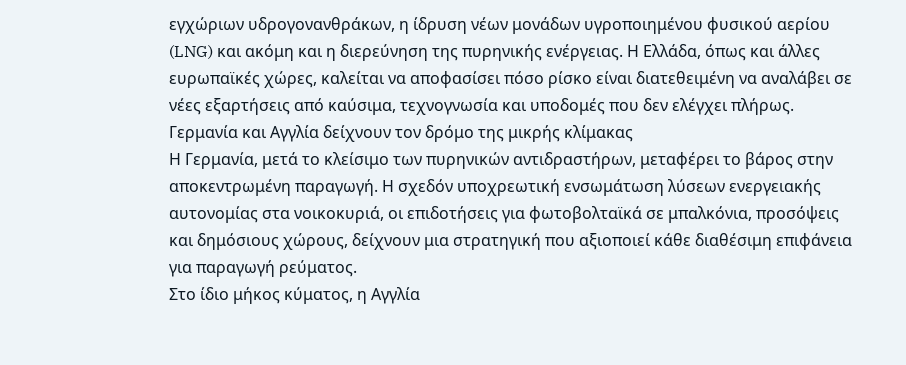εγχώριων υδρογονανθράκων, η ίδρυση νέων μονάδων υγροποιημένου φυσικού αερίου (LNG) και ακόμη και η διερεύνηση της πυρηνικής ενέργειας. Η Ελλάδα, όπως και άλλες ευρωπαϊκές χώρες, καλείται να αποφασίσει πόσο ρίσκο είναι διατεθειμένη να αναλάβει σε νέες εξαρτήσεις από καύσιμα, τεχνογνωσία και υποδομές που δεν ελέγχει πλήρως.
Γερμανία και Αγγλία δείχνουν τον δρόμο της μικρής κλίμακας
Η Γερμανία, μετά το κλείσιμο των πυρηνικών αντιδραστήρων, μεταφέρει το βάρος στην αποκεντρωμένη παραγωγή. Η σχεδόν υποχρεωτική ενσωμάτωση λύσεων ενεργειακής αυτονομίας στα νοικοκυριά, οι επιδοτήσεις για φωτοβολταϊκά σε μπαλκόνια, προσόψεις και δημόσιους χώρους, δείχνουν μια στρατηγική που αξιοποιεί κάθε διαθέσιμη επιφάνεια για παραγωγή ρεύματος.
Στο ίδιο μήκος κύματος, η Αγγλία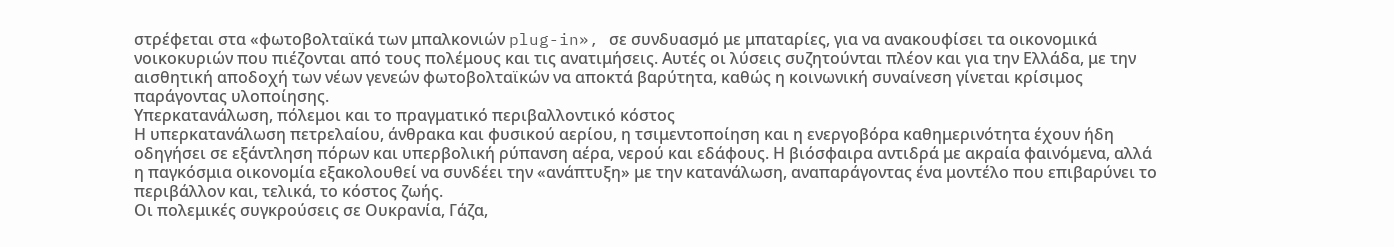στρέφεται στα «φωτοβολταϊκά των μπαλκονιών plug-in», σε συνδυασμό με μπαταρίες, για να ανακουφίσει τα οικονομικά νοικοκυριών που πιέζονται από τους πολέμους και τις ανατιμήσεις. Αυτές οι λύσεις συζητούνται πλέον και για την Ελλάδα, με την αισθητική αποδοχή των νέων γενεών φωτοβολταϊκών να αποκτά βαρύτητα, καθώς η κοινωνική συναίνεση γίνεται κρίσιμος παράγοντας υλοποίησης.
Υπερκατανάλωση, πόλεμοι και το πραγματικό περιβαλλοντικό κόστος
Η υπερκατανάλωση πετρελαίου, άνθρακα και φυσικού αερίου, η τσιμεντοποίηση και η ενεργοβόρα καθημερινότητα έχουν ήδη οδηγήσει σε εξάντληση πόρων και υπερβολική ρύπανση αέρα, νερού και εδάφους. Η βιόσφαιρα αντιδρά με ακραία φαινόμενα, αλλά η παγκόσμια οικονομία εξακολουθεί να συνδέει την «ανάπτυξη» με την κατανάλωση, αναπαράγοντας ένα μοντέλο που επιβαρύνει το περιβάλλον και, τελικά, το κόστος ζωής.
Οι πολεμικές συγκρούσεις σε Ουκρανία, Γάζα,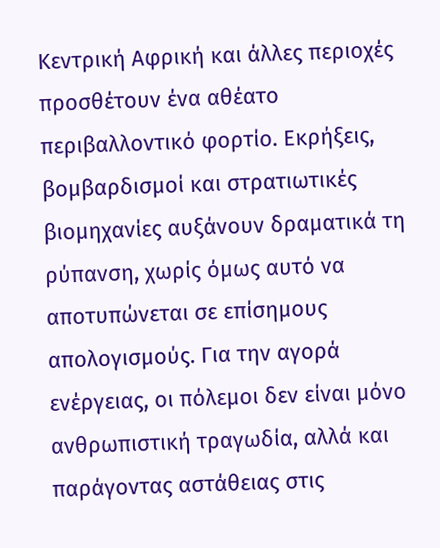Κεντρική Αφρική και άλλες περιοχές προσθέτουν ένα αθέατο περιβαλλοντικό φορτίο. Εκρήξεις, βομβαρδισμοί και στρατιωτικές βιομηχανίες αυξάνουν δραματικά τη ρύπανση, χωρίς όμως αυτό να αποτυπώνεται σε επίσημους απολογισμούς. Για την αγορά ενέργειας, οι πόλεμοι δεν είναι μόνο ανθρωπιστική τραγωδία, αλλά και παράγοντας αστάθειας στις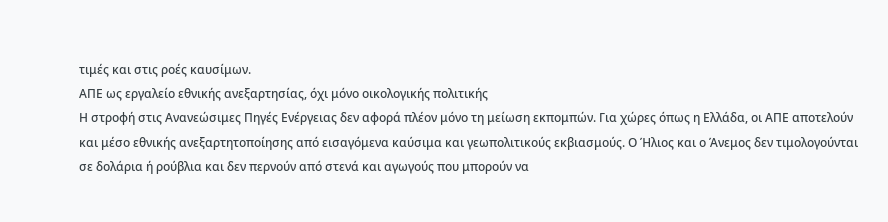τιμές και στις ροές καυσίμων.
ΑΠΕ ως εργαλείο εθνικής ανεξαρτησίας, όχι μόνο οικολογικής πολιτικής
Η στροφή στις Ανανεώσιμες Πηγές Ενέργειας δεν αφορά πλέον μόνο τη μείωση εκπομπών. Για χώρες όπως η Ελλάδα, οι ΑΠΕ αποτελούν και μέσο εθνικής ανεξαρτητοποίησης από εισαγόμενα καύσιμα και γεωπολιτικούς εκβιασμούς. Ο Ήλιος και ο Άνεμος δεν τιμολογούνται σε δολάρια ή ρούβλια και δεν περνούν από στενά και αγωγούς που μπορούν να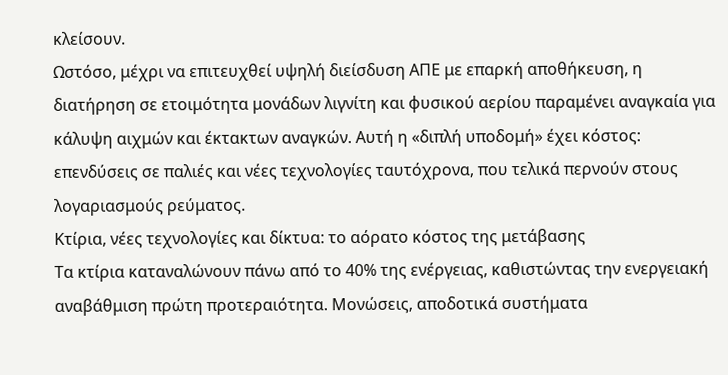κλείσουν.
Ωστόσο, μέχρι να επιτευχθεί υψηλή διείσδυση ΑΠΕ με επαρκή αποθήκευση, η διατήρηση σε ετοιμότητα μονάδων λιγνίτη και φυσικού αερίου παραμένει αναγκαία για κάλυψη αιχμών και έκτακτων αναγκών. Αυτή η «διπλή υποδομή» έχει κόστος: επενδύσεις σε παλιές και νέες τεχνολογίες ταυτόχρονα, που τελικά περνούν στους λογαριασμούς ρεύματος.
Κτίρια, νέες τεχνολογίες και δίκτυα: το αόρατο κόστος της μετάβασης
Τα κτίρια καταναλώνουν πάνω από το 40% της ενέργειας, καθιστώντας την ενεργειακή αναβάθμιση πρώτη προτεραιότητα. Μονώσεις, αποδοτικά συστήματα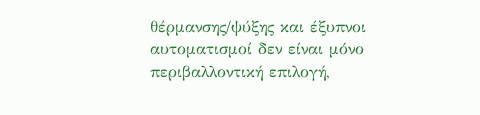θέρμανσης/ψύξης και έξυπνοι αυτοματισμοί δεν είναι μόνο περιβαλλοντική επιλογή,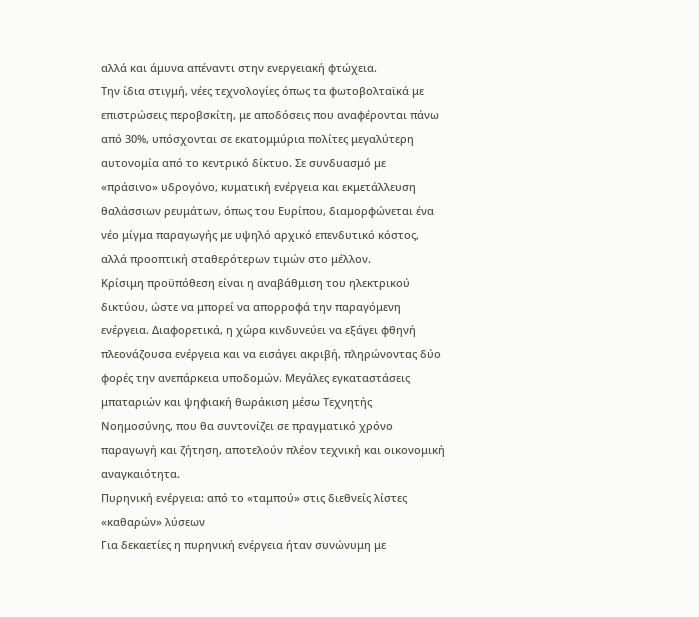αλλά και άμυνα απέναντι στην ενεργειακή φτώχεια.
Την ίδια στιγμή, νέες τεχνολογίες όπως τα φωτοβολταϊκά με επιστρώσεις περοβσκίτη, με αποδόσεις που αναφέρονται πάνω από 30%, υπόσχονται σε εκατομμύρια πολίτες μεγαλύτερη αυτονομία από το κεντρικό δίκτυο. Σε συνδυασμό με «πράσινο» υδρογόνο, κυματική ενέργεια και εκμετάλλευση θαλάσσιων ρευμάτων, όπως του Ευρίπου, διαμορφώνεται ένα νέο μίγμα παραγωγής με υψηλό αρχικό επενδυτικό κόστος, αλλά προοπτική σταθερότερων τιμών στο μέλλον.
Κρίσιμη προϋπόθεση είναι η αναβάθμιση του ηλεκτρικού δικτύου, ώστε να μπορεί να απορροφά την παραγόμενη ενέργεια. Διαφορετικά, η χώρα κινδυνεύει να εξάγει φθηνή πλεονάζουσα ενέργεια και να εισάγει ακριβή, πληρώνοντας δύο φορές την ανεπάρκεια υποδομών. Μεγάλες εγκαταστάσεις μπαταριών και ψηφιακή θωράκιση μέσω Τεχνητής Νοημοσύνης, που θα συντονίζει σε πραγματικό χρόνο παραγωγή και ζήτηση, αποτελούν πλέον τεχνική και οικονομική αναγκαιότητα.
Πυρηνική ενέργεια: από το «ταμπού» στις διεθνείς λίστες «καθαρών» λύσεων
Για δεκαετίες η πυρηνική ενέργεια ήταν συνώνυμη με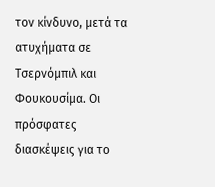τον κίνδυνο, μετά τα ατυχήματα σε Τσερνόμπιλ και Φουκουσίμα. Οι πρόσφατες διασκέψεις για το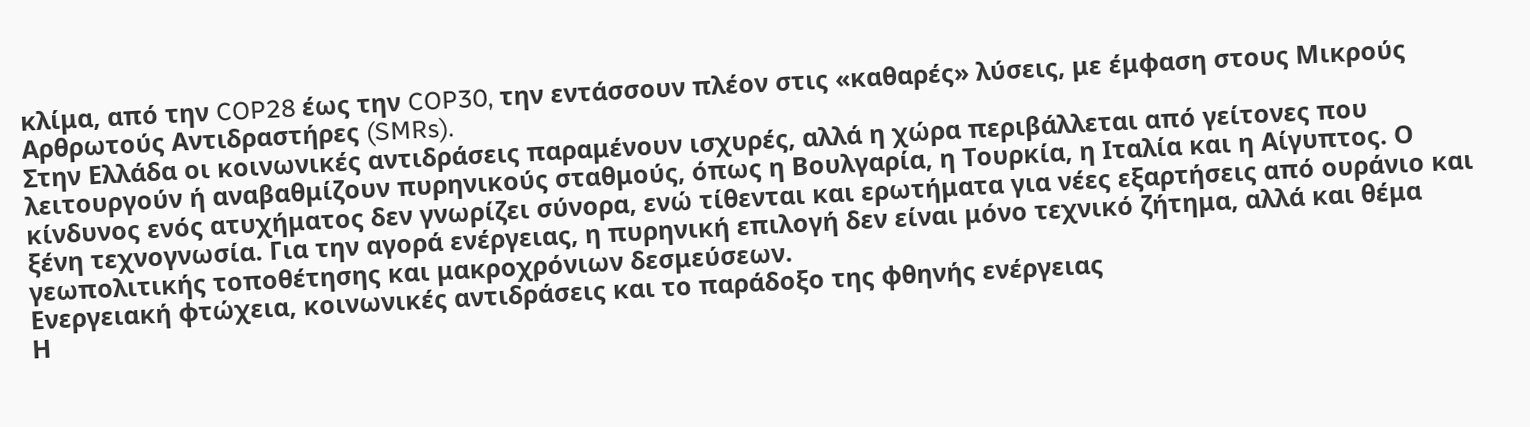κλίμα, από την COP28 έως την COP30, την εντάσσουν πλέον στις «καθαρές» λύσεις, με έμφαση στους Μικρούς Αρθρωτούς Αντιδραστήρες (SMRs).
Στην Ελλάδα οι κοινωνικές αντιδράσεις παραμένουν ισχυρές, αλλά η χώρα περιβάλλεται από γείτονες που λειτουργούν ή αναβαθμίζουν πυρηνικούς σταθμούς, όπως η Βουλγαρία, η Τουρκία, η Ιταλία και η Αίγυπτος. Ο κίνδυνος ενός ατυχήματος δεν γνωρίζει σύνορα, ενώ τίθενται και ερωτήματα για νέες εξαρτήσεις από ουράνιο και ξένη τεχνογνωσία. Για την αγορά ενέργειας, η πυρηνική επιλογή δεν είναι μόνο τεχνικό ζήτημα, αλλά και θέμα γεωπολιτικής τοποθέτησης και μακροχρόνιων δεσμεύσεων.
Ενεργειακή φτώχεια, κοινωνικές αντιδράσεις και το παράδοξο της φθηνής ενέργειας
Η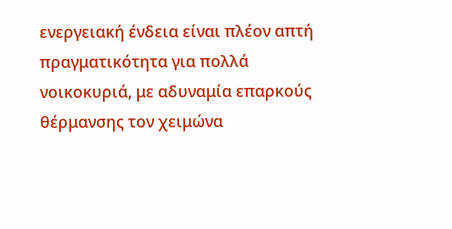ενεργειακή ένδεια είναι πλέον απτή πραγματικότητα για πολλά νοικοκυριά, με αδυναμία επαρκούς θέρμανσης τον χειμώνα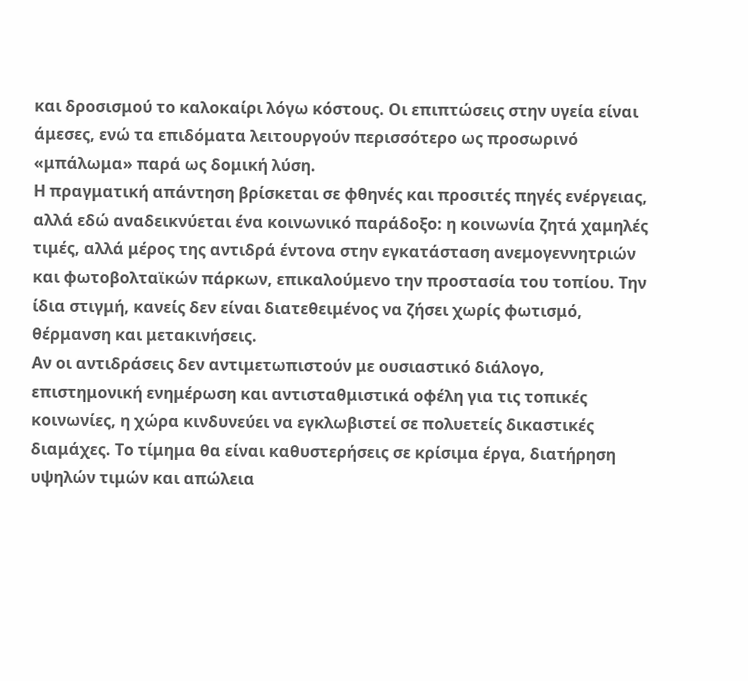και δροσισμού το καλοκαίρι λόγω κόστους. Οι επιπτώσεις στην υγεία είναι άμεσες, ενώ τα επιδόματα λειτουργούν περισσότερο ως προσωρινό «μπάλωμα» παρά ως δομική λύση.
Η πραγματική απάντηση βρίσκεται σε φθηνές και προσιτές πηγές ενέργειας, αλλά εδώ αναδεικνύεται ένα κοινωνικό παράδοξο: η κοινωνία ζητά χαμηλές τιμές, αλλά μέρος της αντιδρά έντονα στην εγκατάσταση ανεμογεννητριών και φωτοβολταϊκών πάρκων, επικαλούμενο την προστασία του τοπίου. Την ίδια στιγμή, κανείς δεν είναι διατεθειμένος να ζήσει χωρίς φωτισμό, θέρμανση και μετακινήσεις.
Αν οι αντιδράσεις δεν αντιμετωπιστούν με ουσιαστικό διάλογο, επιστημονική ενημέρωση και αντισταθμιστικά οφέλη για τις τοπικές κοινωνίες, η χώρα κινδυνεύει να εγκλωβιστεί σε πολυετείς δικαστικές διαμάχες. Το τίμημα θα είναι καθυστερήσεις σε κρίσιμα έργα, διατήρηση υψηλών τιμών και απώλεια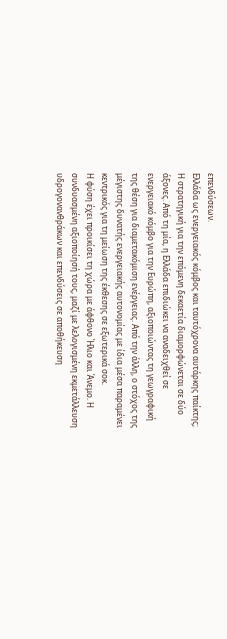επενδύσεων.
Ελλάδα ως ενεργειακός κόμβος και ταυτόχρονα αυτάρκης παίκτης;
Η στρατηγική για την επόμενη δεκαετία διαμορφώνεται σε δύο άξονες. Από τη μία, η Ελλάδα επιδιώκει να αναδειχθεί σε ενεργειακό κόμβο για την Ευρώπη, αξιοποιώντας τη γεωγραφική της θέση για διαμετακόμιση ενέργειας. Από την άλλη, ο στόχος της μέγιστης δυνατής ενεργειακής αυτονομίας με ίδια μέσα παραμένει κεντρικός για τη μείωση της έκθεσης σε εξωτερικά σοκ.
Η φύση έχει προικίσει τη χώρα με άφθονο Ήλιο και Άνεμο. Η συνδυασμένη αξιοποίησή τους, μαζί με λελογισμένη εκμετάλλευση υδρογονανθράκων και επενδύσεις σε αποθήκευση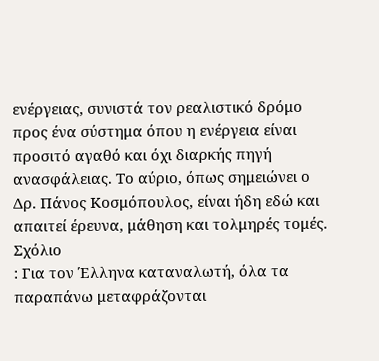ενέργειας, συνιστά τον ρεαλιστικό δρόμο προς ένα σύστημα όπου η ενέργεια είναι προσιτό αγαθό και όχι διαρκής πηγή ανασφάλειας. Το αύριο, όπως σημειώνει ο Δρ. Πάνος Κοσμόπουλος, είναι ήδη εδώ και απαιτεί έρευνα, μάθηση και τολμηρές τομές.
Σχόλιο
: Για τον Έλληνα καταναλωτή, όλα τα παραπάνω μεταφράζονται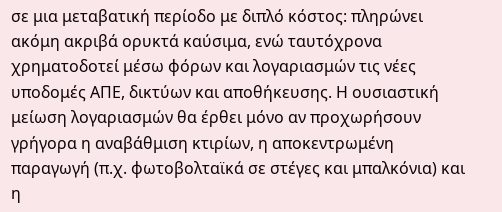σε μια μεταβατική περίοδο με διπλό κόστος: πληρώνει ακόμη ακριβά ορυκτά καύσιμα, ενώ ταυτόχρονα χρηματοδοτεί μέσω φόρων και λογαριασμών τις νέες υποδομές ΑΠΕ, δικτύων και αποθήκευσης. Η ουσιαστική μείωση λογαριασμών θα έρθει μόνο αν προχωρήσουν γρήγορα η αναβάθμιση κτιρίων, η αποκεντρωμένη παραγωγή (π.χ. φωτοβολταϊκά σε στέγες και μπαλκόνια) και η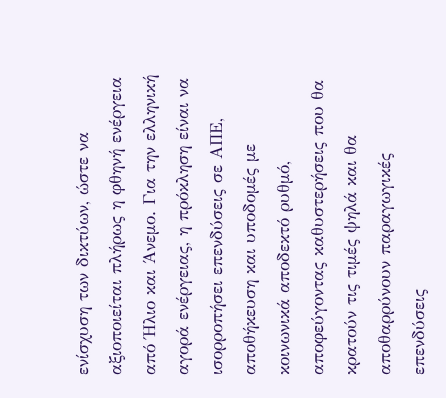ενίσχυση των δικτύων, ώστε να αξιοποιείται πλήρως η φθηνή ενέργεια από Ήλιο και Άνεμο. Για την ελληνική αγορά ενέργειας, η πρόκληση είναι να ισορροπήσει επενδύσεις σε ΑΠΕ, αποθήκευση και υποδομές με κοινωνικά αποδεκτό ρυθμό, αποφεύγοντας καθυστερήσεις που θα κρατούν τις τιμές ψηλά και θα αποθαρρύνουν παραγωγικές επενδύσεις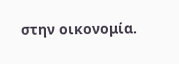στην οικονομία.